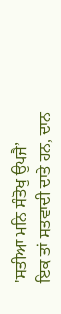'ਸਤੀਆ ਮਨਿ ਸੰਤੋਖੁ ਉਪਜੈ’
ਇਕ ਤਾਂ ਸਤਵਾਦੀ ਦਾਤੇ ਹਨ, ਦਾਨ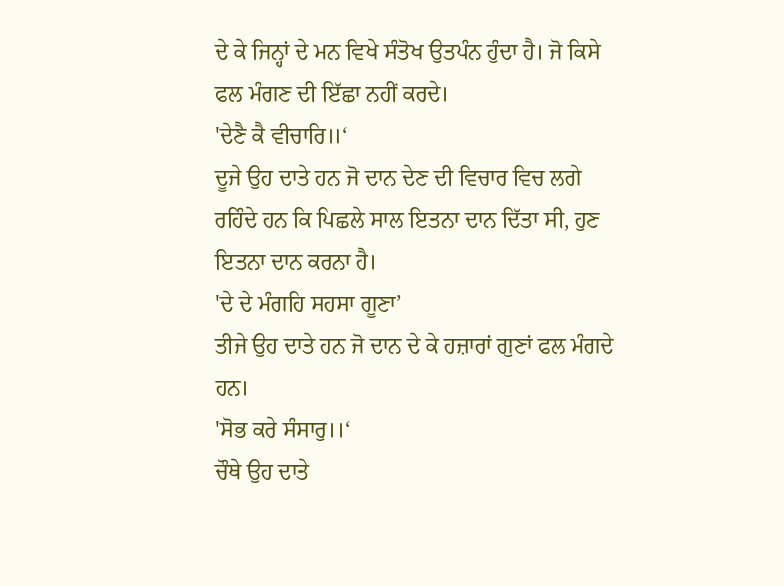ਦੇ ਕੇ ਜਿਨ੍ਹਾਂ ਦੇ ਮਨ ਵਿਖੇ ਸੰਤੋਖ ਉਤਪੰਨ ਹੁੰਦਾ ਹੈ। ਜੋ ਕਿਸੇ ਫਲ ਮੰਗਣ ਦੀ ਇੱਛਾ ਨਹੀਂ ਕਰਦੇ।
'ਦੇਣੈ ਕੈ ਵੀਚਾਰਿ॥‘
ਦੂਜੇ ਉਹ ਦਾਤੇ ਹਨ ਜੋ ਦਾਨ ਦੇਣ ਦੀ ਵਿਚਾਰ ਵਿਚ ਲਗੇ ਰਹਿੰਦੇ ਹਨ ਕਿ ਪਿਛਲੇ ਸਾਲ ਇਤਨਾ ਦਾਨ ਦਿੱਤਾ ਸੀ, ਹੁਣ ਇਤਨਾ ਦਾਨ ਕਰਨਾ ਹੈ।
'ਦੇ ਦੇ ਮੰਗਹਿ ਸਹਸਾ ਗੂਣਾ’
ਤੀਜੇ ਉਹ ਦਾਤੇ ਹਨ ਜੋ ਦਾਨ ਦੇ ਕੇ ਹਜ਼ਾਰਾਂ ਗੁਣਾਂ ਫਲ ਮੰਗਦੇ ਹਨ।
'ਸੋਭ ਕਰੇ ਸੰਸਾਰੁ।।‘
ਚੌਥੇ ਉਹ ਦਾਤੇ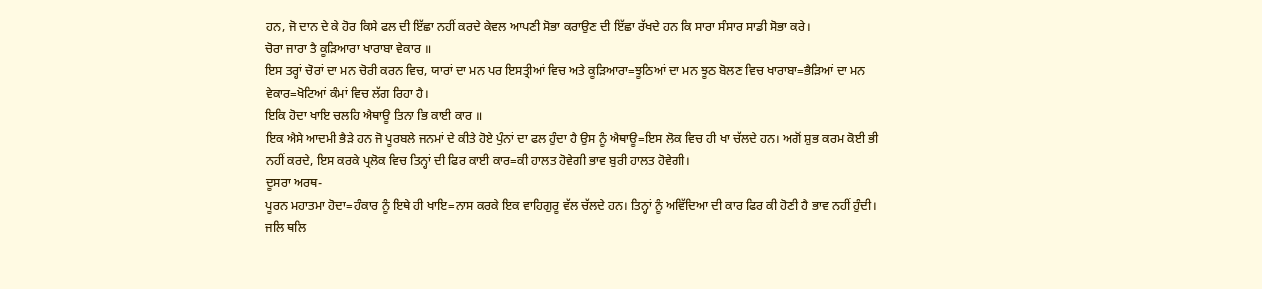ਹਨ, ਜੋ ਦਾਨ ਦੇ ਕੇ ਹੋਰ ਕਿਸੇ ਫਲ ਦੀ ਇੱਛਾ ਨਹੀਂ ਕਰਦੇ ਕੇਵਲ ਆਪਣੀ ਸੋਭਾ ਕਰਾਉਣ ਦੀ ਇੱਛਾ ਰੱਖਦੇ ਹਨ ਕਿ ਸਾਰਾ ਸੰਸਾਰ ਸਾਡੀ ਸੋਭਾ ਕਰੇ।
ਚੋਰਾ ਜਾਰਾ ਤੈ ਕੂੜਿਆਰਾ ਖਾਰਾਬਾ ਵੇਕਾਰ ॥
ਇਸ ਤਰ੍ਹਾਂ ਚੋਰਾਂ ਦਾ ਮਨ ਚੋਰੀ ਕਰਨ ਵਿਚ, ਯਾਰਾਂ ਦਾ ਮਨ ਪਰ ਇਸਤ੍ਰੀਆਂ ਵਿਚ ਅਤੇ ਕੂੜਿਆਰਾ=ਝੂਠਿਆਂ ਦਾ ਮਨ ਝੂਠ ਬੋਲਣ ਵਿਚ ਖਾਰਾਬਾ=ਭੈੜਿਆਂ ਦਾ ਮਨ ਵੇਕਾਰ=ਖੋਟਿਆਂ ਕੰਮਾਂ ਵਿਚ ਲੱਗ ਰਿਹਾ ਹੈ।
ਇਕਿ ਹੋਦਾ ਖਾਇ ਚਲਹਿ ਐਥਾਊ ਤਿਨਾ ਭਿ ਕਾਈ ਕਾਰ ॥
ਇਕ ਐਸੇ ਆਦਮੀ ਭੈੜੇ ਹਨ ਜੋ ਪੂਰਬਲੇ ਜਨਮਾਂ ਦੇ ਕੀਤੇ ਹੋਏ ਪੁੰਨਾਂ ਦਾ ਫਲ ਹੁੰਦਾ ਹੈ ਉਸ ਨੂੰ ਐਥਾਊ=ਇਸ ਲੋਕ ਵਿਚ ਹੀ ਖਾ ਚੱਲਦੇ ਹਨ। ਅਗੋਂ ਸ਼ੁਭ ਕਰਮ ਕੋਈ ਭੀ ਨਹੀਂ ਕਰਦੇ, ਇਸ ਕਰਕੇ ਪ੍ਰਲੋਕ ਵਿਚ ਤਿਨ੍ਹਾਂ ਦੀ ਫਿਰ ਕਾਈ ਕਾਰ=ਕੀ ਹਾਲਤ ਹੋਵੇਗੀ ਭਾਵ ਬੁਰੀ ਹਾਲਤ ਹੋਵੇਗੀ।
ਦੂਸਰਾ ਅਰਥ-
ਪੂਰਨ ਮਹਾਤਮਾ ਹੋਦਾ=ਹੰਕਾਰ ਨੂੰ ਇਥੇ ਹੀ ਖਾਇ=ਨਾਸ ਕਰਕੇ ਇਕ ਵਾਹਿਗੁਰੂ ਵੱਲ ਚੱਲਦੇ ਹਨ। ਤਿਨ੍ਹਾਂ ਨੂੰ ਅਵਿੱਦਿਆ ਦੀ ਕਾਰ ਫਿਰ ਕੀ ਹੋਣੀ ਹੈ ਭਾਵ ਨਹੀਂ ਹੁੰਦੀ।
ਜਲਿ ਥਲਿ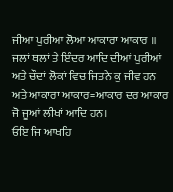ਜੀਆ ਪੁਰੀਆ ਲੋਆ ਆਕਾਰਾ ਆਕਾਰ ॥
ਜਲਾਂ ਥਲਾਂ ਤੇ ਇੰਦਰ ਆਦਿ ਦੀਆਂ ਪੁਰੀਆਂ ਅਤੇ ਚੌਦਾਂ ਲੋਕਾਂ ਵਿਚ ਜਿਤਨੇ ਕੁ ਜੀਵ ਹਨ ਅਤੇ ਆਕਾਰਾ ਆਕਾਰ=ਆਕਾਰ ਦਰ ਆਕਾਰ ਜੋ ਜੂਆਂ ਲੀਖਾਂ ਆਦਿ ਹਨ।
ਓਇ ਜਿ ਆਖਹਿ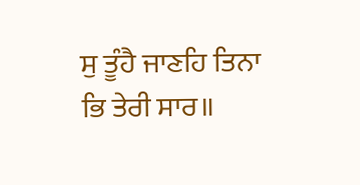ਸੁ ਤੂੰਹੈ ਜਾਣਹਿ ਤਿਨਾ ਭਿ ਤੇਰੀ ਸਾਰ॥